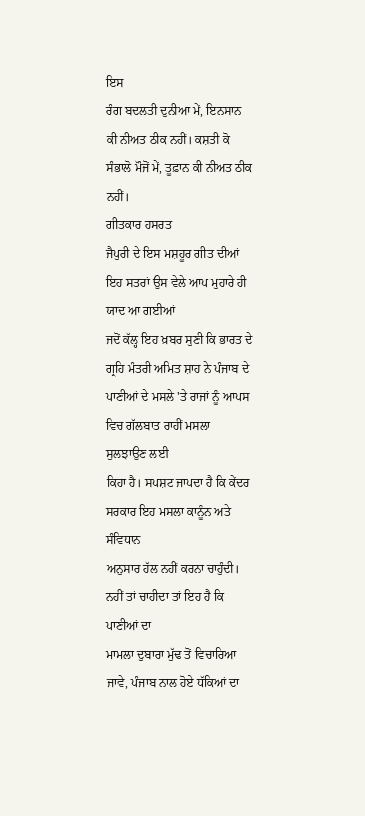ਇਸ
ਰੰਗ ਬਦਲਤੀ ਦੁਨੀਆ ਮੇਂ, ਇਨਸਾਨ ਕੀ ਨੀਅਤ ਠੀਕ ਨਹੀਂ। ਕਸ਼ਤੀ ਕੋ
ਸੰਭਾਲੋ ਮੌਜੋਂ ਮੇਂ, ਤੂਫ਼ਾਨ ਕੀ ਨੀਅਤ ਠੀਕ ਨਹੀਂ।
ਗੀਤਕਾਰ ਹਸਰਤ
ਜੈਪੁਰੀ ਦੇ ਇਸ ਮਸ਼ਹੂਰ ਗੀਤ ਦੀਆਂ ਇਹ ਸਤਰਾਂ ਉਸ ਵੇਲੇ ਆਪ ਮੁਹਾਰੇ ਹੀ ਯਾਦ ਆ ਗਈਆਂ
ਜਦੋਂ ਕੱਲ੍ਹ ਇਹ ਖ਼ਬਰ ਸੁਣੀ ਕਿ ਭਾਰਤ ਦੇ ਗ੍ਰਹਿ ਮੰਤਰੀ ਅਮਿਤ ਸ਼ਾਹ ਨੇ ਪੰਜਾਬ ਦੇ
ਪਾਣੀਆਂ ਦੇ ਮਸਲੇ 'ਤੇ ਰਾਜਾਂ ਨੂੰ ਆਪਸ ਵਿਚ ਗੱਲਬਾਤ ਰਾਹੀਂ ਮਸਲਾ ਸੁਲਝਾਉਣ ਲਈ
ਕਿਹਾ ਹੈ। ਸਪਸ਼ਟ ਜਾਪਦਾ ਹੈ ਕਿ ਕੇਂਦਰ ਸਰਕਾਰ ਇਹ ਮਸਲਾ ਕਾਨੂੰਨ ਅਤੇ ਸੰਵਿਧਾਨ
ਅਨੁਸਾਰ ਹੱਲ ਨਹੀਂ ਕਰਨਾ ਚਾਹੁੰਦੀ। ਨਹੀਂ ਤਾਂ ਚਾਹੀਦਾ ਤਾਂ ਇਹ ਹੈ ਕਿ ਪਾਣੀਆਂ ਦਾ
ਮਾਮਲਾ ਦੁਬਾਰਾ ਮੁੱਢ ਤੋਂ ਵਿਚਾਰਿਆ ਜਾਵੇ, ਪੰਜਾਬ ਨਾਲ ਹੋਏ ਧੱਕਿਆਂ ਦਾ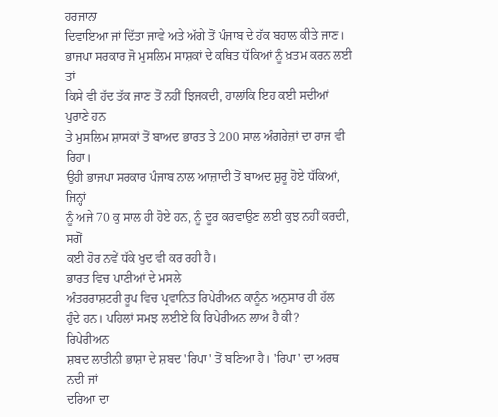ਹਰਜਾਨਾ
ਦਿਵਾਇਆ ਜਾਂ ਦਿੱਤਾ ਜਾਵੇ ਅਤੇ ਅੱਗੇ ਤੋਂ ਪੰਜਾਬ ਦੇ ਹੱਕ ਬਹਾਲ ਕੀਤੇ ਜਾਣ।
ਭਾਜਪਾ ਸਰਕਾਰ ਜੋ ਮੁਸਲਿਮ ਸਾਸ਼ਕਾਂ ਦੇ ਕਥਿਤ ਧੱਕਿਆਂ ਨੂੰ ਖ਼ਤਮ ਕਰਨ ਲਈ ਤਾਂ
ਕਿਸੇ ਵੀ ਹੱਦ ਤੱਕ ਜਾਣ ਤੋਂ ਨਹੀਂ ਝਿਜਕਦੀ, ਹਾਲਾਂਕਿ ਇਹ ਕਈ ਸਦੀਆਂ ਪੁਰਾਣੇ ਹਨ
ਤੇ ਮੁਸਲਿਮ ਸ਼ਾਸਕਾਂ ਤੋਂ ਬਾਅਦ ਭਾਰਤ ਤੇ 200 ਸਾਲ ਅੰਗਰੇਜ਼ਾਂ ਦਾ ਰਾਜ ਵੀ ਰਿਹਾ।
ਉਹੀ ਭਾਜਪਾ ਸਰਕਾਰ ਪੰਜਾਬ ਨਾਲ ਆਜ਼ਾਦੀ ਤੋਂ ਬਾਅਦ ਸ਼ੁਰੂ ਹੋਏ ਧੱਕਿਆਂ, ਜਿਨ੍ਹਾਂ
ਨੂੰ ਅਜੇ 70 ਕੁ ਸਾਲ ਹੀ ਹੋਏ ਹਨ, ਨੂੰ ਦੂਰ ਕਰਵਾਉਣ ਲਈ ਕੁਝ ਨਹੀਂ ਕਰਦੀ, ਸਗੋਂ
ਕਈ ਹੋਰ ਨਵੇਂ ਧੱਕੇ ਖੁਦ ਵੀ ਕਰ ਰਹੀ ਹੈ।
ਭਾਰਤ ਵਿਚ ਪਾਣੀਆਂ ਦੇ ਮਸਲੇ
ਅੰਤਰਰਾਸ਼ਟਰੀ ਰੂਪ ਵਿਚ ਪ੍ਰਵਾਨਿਤ ਰਿਪੇਰੀਅਨ ਕਾਨੂੰਨ ਅਨੁਸਾਰ ਹੀ ਹੱਲ
ਹੁੰਦੇ ਹਨ। ਪਹਿਲਾਂ ਸਮਝ ਲਈਏ ਕਿ ਰਿਪੇਰੀਅਨ ਲਾਅ ਹੈ ਕੀ?
ਰਿਪੇਰੀਅਨ
ਸ਼ਬਦ ਲਾਤੀਨੀ ਭਾਸ਼ਾ ਦੇ ਸ਼ਬਦ 'ਰਿਪਾ' ਤੋਂ ਬਣਿਆ ਹੈ। 'ਰਿਪਾ' ਦਾ ਅਰਥ ਨਦੀ ਜਾਂ
ਦਰਿਆ ਦਾ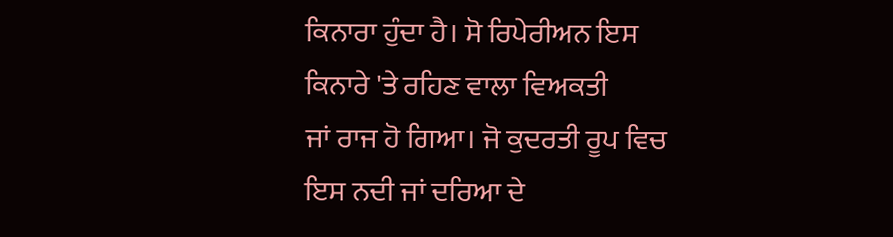ਕਿਨਾਰਾ ਹੁੰਦਾ ਹੈ। ਸੋ ਰਿਪੇਰੀਅਨ ਇਸ ਕਿਨਾਰੇ 'ਤੇ ਰਹਿਣ ਵਾਲਾ ਵਿਅਕਤੀ
ਜਾਂ ਰਾਜ ਹੋ ਗਿਆ। ਜੋ ਕੁਦਰਤੀ ਰੂਪ ਵਿਚ ਇਸ ਨਦੀ ਜਾਂ ਦਰਿਆ ਦੇ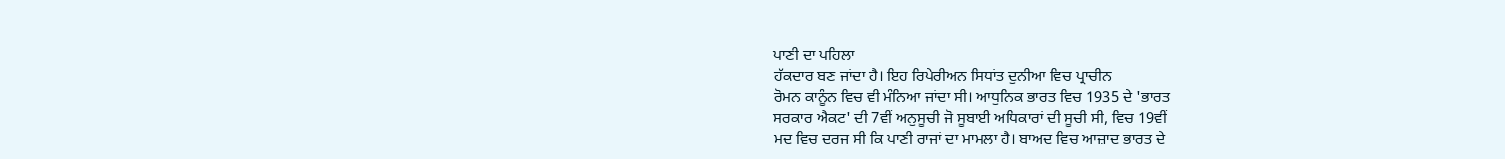ਪਾਣੀ ਦਾ ਪਹਿਲਾ
ਹੱਕਦਾਰ ਬਣ ਜਾਂਦਾ ਹੈ। ਇਹ ਰਿਪੇਰੀਅਨ ਸਿਧਾਂਤ ਦੁਨੀਆ ਵਿਚ ਪ੍ਰਾਚੀਨ
ਰੋਮਨ ਕਾਨੂੰਨ ਵਿਚ ਵੀ ਮੰਨਿਆ ਜਾਂਦਾ ਸੀ। ਆਧੁਨਿਕ ਭਾਰਤ ਵਿਚ 1935 ਦੇ 'ਭਾਰਤ
ਸਰਕਾਰ ਐਕਟ' ਦੀ 7ਵੀਂ ਅਨੁਸੂਚੀ ਜੋ ਸੂਬਾਈ ਅਧਿਕਾਰਾਂ ਦੀ ਸੂਚੀ ਸੀ, ਵਿਚ 19ਵੀਂ
ਮਦ ਵਿਚ ਦਰਜ ਸੀ ਕਿ ਪਾਣੀ ਰਾਜਾਂ ਦਾ ਮਾਮਲਾ ਹੈ। ਬਾਅਦ ਵਿਚ ਆਜ਼ਾਦ ਭਾਰਤ ਦੇ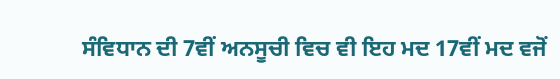ਸੰਵਿਧਾਨ ਦੀ 7ਵੀਂ ਅਨਸੂਚੀ ਵਿਚ ਵੀ ਇਹ ਮਦ 17ਵੀਂ ਮਦ ਵਜੋਂ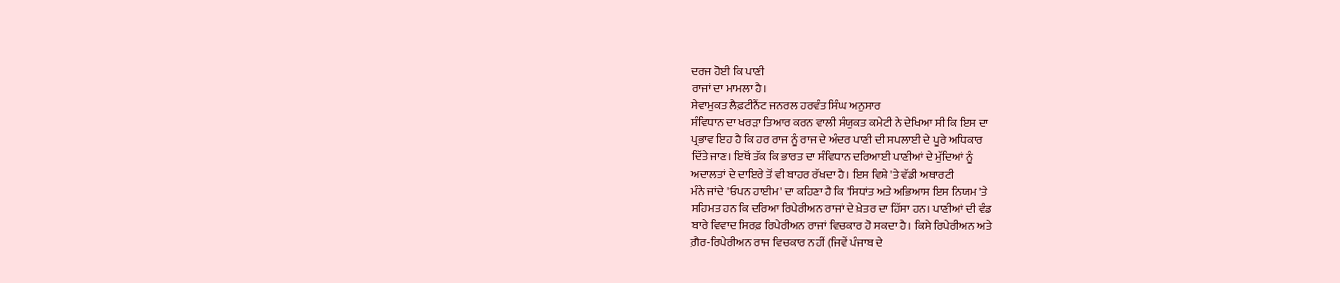ਦਰਜ ਹੋਈ ਕਿ ਪਾਣੀ
ਰਾਜਾਂ ਦਾ ਮਾਮਲਾ ਹੈ।
ਸੇਵਾਮੁਕਤ ਲੈਫ਼ਟੀਨੈਂਟ ਜਨਰਲ ਹਰਵੰਤ ਸਿੰਘ ਅਨੁਸਾਰ
ਸੰਵਿਧਾਨ ਦਾ ਖਰੜਾ ਤਿਆਰ ਕਰਨ ਵਾਲੀ ਸੰਯੁਕਤ ਕਮੇਟੀ ਨੇ ਦੇਖਿਆ ਸੀ ਕਿ ਇਸ ਦਾ
ਪ੍ਰਭਾਵ ਇਹ ਹੈ ਕਿ ਹਰ ਰਾਜ ਨੂੰ ਰਾਜ ਦੇ ਅੰਦਰ ਪਾਣੀ ਦੀ ਸਪਲਾਈ ਦੇ ਪੂਰੇ ਅਧਿਕਾਰ
ਦਿੱਤੇ ਜਾਣ। ਇਥੋਂ ਤੱਕ ਕਿ ਭਾਰਤ ਦਾ ਸੰਵਿਧਾਨ ਦਰਿਆਈ ਪਾਣੀਆਂ ਦੇ ਮੁੱਦਿਆਂ ਨੂੰ
ਅਦਾਲਤਾਂ ਦੇ ਦਾਇਰੇ ਤੋਂ ਵੀ ਬਾਹਰ ਰੱਖਦਾ ਹੈ। ਇਸ ਵਿਸ਼ੇ 'ਤੇ ਵੱਡੀ ਅਥਾਰਟੀ
ਮੰਨੇ ਜਾਂਦੇ 'ਓਪਨ ਹਾਈਮ' ਦਾ ਕਹਿਣਾ ਹੈ ਕਿ 'ਸਿਧਾਂਤ ਅਤੇ ਅਭਿਆਸ ਇਸ ਨਿਯਮ 'ਤੇ
ਸਹਿਮਤ ਹਨ ਕਿ ਦਰਿਆ ਰਿਪੇਰੀਅਨ ਰਾਜਾਂ ਦੇ ਖ਼ੇਤਰ ਦਾ ਹਿੱਸਾ ਹਨ। ਪਾਣੀਆਂ ਦੀ ਵੰਡ
ਬਾਰੇ ਵਿਵਾਦ ਸਿਰਫ਼ ਰਿਪੇਰੀਅਨ ਰਾਜਾਂ ਵਿਚਕਾਰ ਹੋ ਸਕਦਾ ਹੈ। ਕਿਸੇ ਰਿਪੇਰੀਅਨ ਅਤੇ
ਗ਼ੈਰ-ਰਿਪੇਰੀਅਨ ਰਾਜ ਵਿਚਕਾਰ ਨਹੀਂ (ਜਿਵੇਂ ਪੰਜਾਬ ਦੇ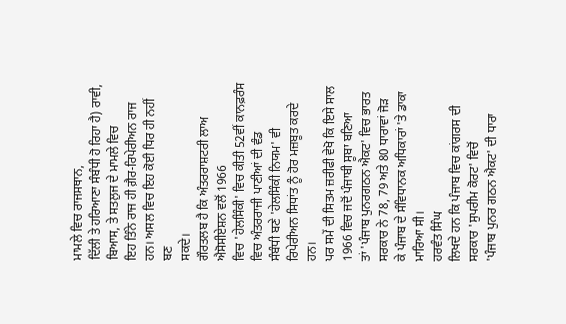ਮਾਮਲੇ ਵਿਚ ਰਾਜਸਥਾਨ,
ਦਿੱਲੀ ਤੇ ਹਰਿਆਣਾ ਸੰਬੰਧੀ ਹੋ ਰਿਹਾ ਹੈ) ਰਾਵੀ, ਬਿਆਸ, ਤੇ ਸਤਲੁਜ ਦੇ ਮਾਮਲੇ ਵਿਚ
ਇਹ ਤਿੰਨੇ ਰਾਜ ਹੀ ਗ਼ੈਰ-ਰਿਪੇਰੀਅਨ ਰਾਜ ਹਨ। ਅਸਲ ਵਿਚ ਇਹ ਕੋਈ ਧਿਰ ਹੀ ਨਹੀਂ ਬਣ
ਸਕਦੇ।
ਗੌਰਤਲਬ ਹੈ ਕਿ ਅੰਤਰਰਾਸ਼ਟਰੀ ਲਾਅ ਐਸੋਸੀਏਸ਼ਨ ਵਲੋਂ 1966
ਵਿਚ 'ਹੇਲਸਿੰਕੀ' ਵਿਚ ਕੀਤੀ 52ਵੀਂ ਕਾਨਫ਼ਰੰਸ ਵਿਚ ਅੰਤਰਰਾਜੀ ਪਾਣੀਆਂ ਦੀ ਵੰਡ
ਸੰਬੰਧੀ ਬਣੇ 'ਹੇਲਸਿੰਕੀ ਨਿਯਮ' ਵੀ ਰਿਪੇਰੀਅਨ ਸਿਧਾਂਤ ਨੂੰ ਹੋਰ ਮਜ਼ਬੂਤ ਕਰਦੇ ਹਨ।
ਪਰ ਸਮੇਂ ਦੀ ਸਿਤਮ ਜ਼ਰੀਫੀ ਵੇਖੋ ਕਿ ਇਸੇ ਸਾਲ 1966 ਵਿਚ ਜਦੋਂ ਪੰਜਾਬੀ ਸੂਬਾ ਬਣਿਆ
ਤਾਂ 'ਪੰਜਾਬ ਪੁਨਰਗਠਨ ਐਕਟ' ਵਿਚ ਭਾਰਤ ਸਰਕਾਰ ਨੇ 78, 79 ਅਤੇ 80 ਧਾਰਾਵਾਂ ਜੋੜ
ਕੇ ਪੰਜਾਬ ਦੇ ਸੰਵਿਧਾਨਕ ਅਧਿਕਾਰਾਂ 'ਤੇ ਡਾਕਾ ਮਾਰਿਆ ਸੀ।
ਹਰਵੰਤ ਸਿੰਘ
ਲਿਖਦੇ ਹਨ ਕਿ ਪੰਜਾਬ ਵਿਚ ਕਾਂਗਰਸ ਦੀ ਸਰਕਾਰ 'ਸੁਪਰੀਮ ਕੋਰਟ' ਵਿਚੋਂ
'ਪੰਜਾਬ ਪੁਨਰ ਗਠਨ ਐਕਟ' ਦੀ ਧਾਰਾ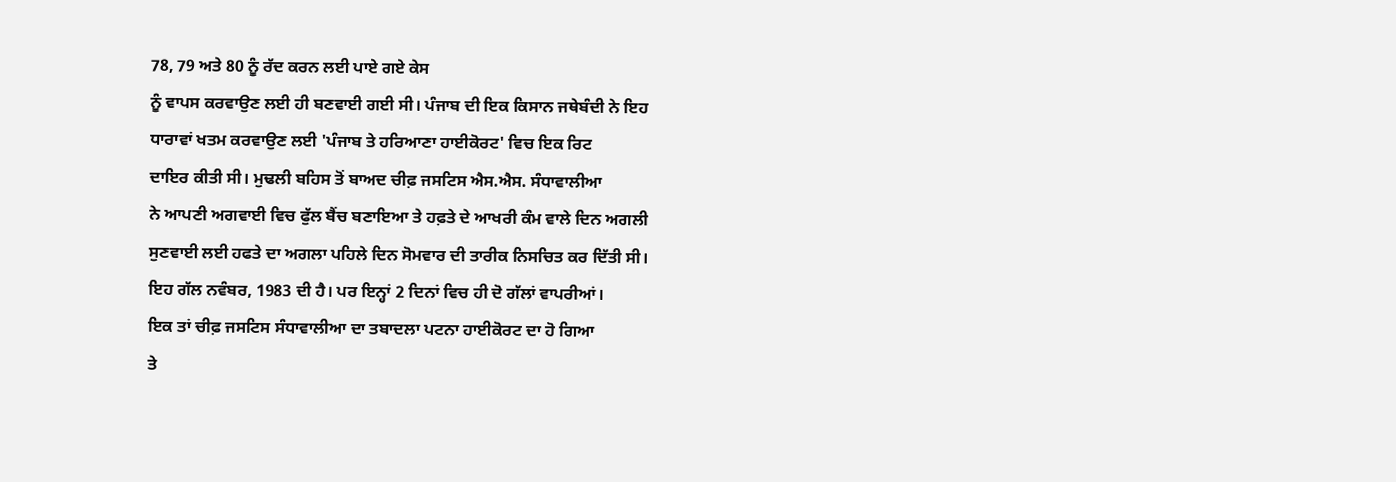78, 79 ਅਤੇ 80 ਨੂੰ ਰੱਦ ਕਰਨ ਲਈ ਪਾਏ ਗਏ ਕੇਸ
ਨੂੰ ਵਾਪਸ ਕਰਵਾਉਣ ਲਈ ਹੀ ਬਣਵਾਈ ਗਈ ਸੀ। ਪੰਜਾਬ ਦੀ ਇਕ ਕਿਸਾਨ ਜਥੇਬੰਦੀ ਨੇ ਇਹ
ਧਾਰਾਵਾਂ ਖਤਮ ਕਰਵਾਉਣ ਲਈ 'ਪੰਜਾਬ ਤੇ ਹਰਿਆਣਾ ਹਾਈਕੋਰਟ' ਵਿਚ ਇਕ ਰਿਟ
ਦਾਇਰ ਕੀਤੀ ਸੀ। ਮੁਢਲੀ ਬਹਿਸ ਤੋਂ ਬਾਅਦ ਚੀਫ਼ ਜਸਟਿਸ ਐਸ.ਐਸ. ਸੰਧਾਵਾਲੀਆ
ਨੇ ਆਪਣੀ ਅਗਵਾਈ ਵਿਚ ਫੁੱਲ ਬੈਂਚ ਬਣਾਇਆ ਤੇ ਹਫ਼ਤੇ ਦੇ ਆਖਰੀ ਕੰਮ ਵਾਲੇ ਦਿਨ ਅਗਲੀ
ਸੁਣਵਾਈ ਲਈ ਹਫਤੇ ਦਾ ਅਗਲਾ ਪਹਿਲੇ ਦਿਨ ਸੋਮਵਾਰ ਦੀ ਤਾਰੀਕ ਨਿਸਚਿਤ ਕਰ ਦਿੱਤੀ ਸੀ।
ਇਹ ਗੱਲ ਨਵੰਬਰ, 1983 ਦੀ ਹੈ। ਪਰ ਇਨ੍ਹਾਂ 2 ਦਿਨਾਂ ਵਿਚ ਹੀ ਦੋ ਗੱਲਾਂ ਵਾਪਰੀਆਂ।
ਇਕ ਤਾਂ ਚੀਫ਼ ਜਸਟਿਸ ਸੰਧਾਵਾਲੀਆ ਦਾ ਤਬਾਦਲਾ ਪਟਨਾ ਹਾਈਕੋਰਟ ਦਾ ਹੋ ਗਿਆ
ਤੇ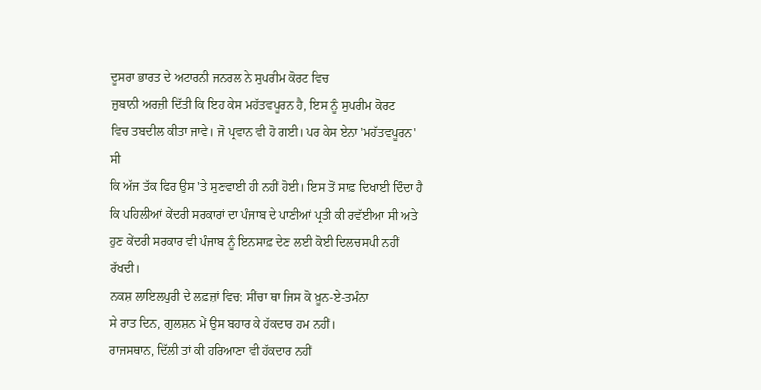ਦੂਸਰਾ ਭਾਰਤ ਦੇ ਅਟਾਰਨੀ ਜਨਰਲ ਨੇ ਸੁਪਰੀਮ ਕੋਰਟ ਵਿਚ
ਜ਼ੁਬਾਨੀ ਅਰਜ਼ੀ ਦਿੱਤੀ ਕਿ ਇਹ ਕੇਸ ਮਹੱਤਵਪੂਰਨ ਹੈ, ਇਸ ਨੂੰ ਸੁਪਰੀਮ ਕੋਰਟ
ਵਿਚ ਤਬਦੀਲ ਕੀਤਾ ਜਾਵੇ। ਜੋ ਪ੍ਰਵਾਨ ਵੀ ਹੋ ਗਈ। ਪਰ ਕੇਸ ਏਨਾ 'ਮਹੱਤਵਪੂਰਨ' ਸੀ
ਕਿ ਅੱਜ ਤੱਕ ਫਿਰ ਉਸ 'ਤੇ ਸੁਣਵਾਈ ਹੀ ਨਹੀਂ ਹੋਈ। ਇਸ ਤੋਂ ਸਾਫ਼ ਦਿਖਾਈ ਦਿੰਦਾ ਹੈ
ਕਿ ਪਹਿਲੀਆਂ ਕੇਂਦਰੀ ਸਰਕਾਰਾਂ ਦਾ ਪੰਜਾਬ ਦੇ ਪਾਣੀਆਂ ਪ੍ਰਤੀ ਕੀ ਰਵੱਈਆ ਸੀ ਅਤੇ
ਹੁਣ ਕੇਂਦਰੀ ਸਰਕਾਰ ਵੀ ਪੰਜਾਬ ਨੂੰ ਇਨਸਾਫ਼ ਦੇਣ ਲਈ ਕੋਈ ਦਿਲਚਸਪੀ ਨਹੀਂ ਰੱਖਦੀ।
ਨਕਸ਼ ਲਾਇਲਪੁਰੀ ਦੇ ਲਫ਼ਜ਼ਾਂ ਵਿਚ: ਸੀਂਚਾ ਥਾ ਜਿਸ ਕੋ ਖ਼ੂਨ-ਏ-ਤਮੰਨਾ
ਸੇ ਰਾਤ ਦਿਨ, ਗੁਲਸ਼ਨ ਮੇਂ ਉਸ ਬਹਾਰ ਕੇ ਹੱਕਦਾਰ ਹਮ ਨਹੀਂ।
ਰਾਜਸਥਾਨ, ਦਿੱਲੀ ਤਾਂ ਕੀ ਹਰਿਆਣਾ ਵੀ ਹੱਕਦਾਰ ਨਹੀਂ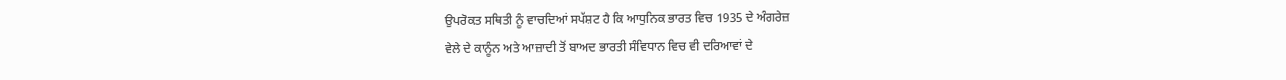ਉਪਰੋਕਤ ਸਥਿਤੀ ਨੂੰ ਵਾਚਦਿਆਂ ਸਪੱਸ਼ਟ ਹੈ ਕਿ ਆਧੁਨਿਕ ਭਾਰਤ ਵਿਚ 1935 ਦੇ ਅੰਗਰੇਜ਼
ਵੇਲੇ ਦੇ ਕਾਨੂੰਨ ਅਤੇ ਆਜ਼ਾਦੀ ਤੋਂ ਬਾਅਦ ਭਾਰਤੀ ਸੰਵਿਧਾਨ ਵਿਚ ਵੀ ਦਰਿਆਵਾਂ ਦੇ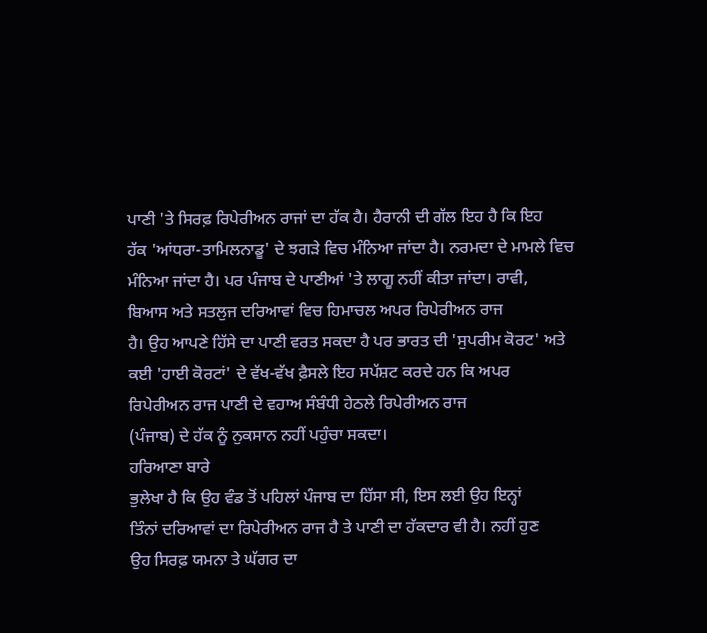ਪਾਣੀ 'ਤੇ ਸਿਰਫ਼ ਰਿਪੇਰੀਅਨ ਰਾਜਾਂ ਦਾ ਹੱਕ ਹੈ। ਹੈਰਾਨੀ ਦੀ ਗੱਲ ਇਹ ਹੈ ਕਿ ਇਹ
ਹੱਕ 'ਆਂਧਰਾ-ਤਾਮਿਲਨਾਡੂ' ਦੇ ਝਗੜੇ ਵਿਚ ਮੰਨਿਆ ਜਾਂਦਾ ਹੈ। ਨਰਮਦਾ ਦੇ ਮਾਮਲੇ ਵਿਚ
ਮੰਨਿਆ ਜਾਂਦਾ ਹੈ। ਪਰ ਪੰਜਾਬ ਦੇ ਪਾਣੀਆਂ 'ਤੇ ਲਾਗੂ ਨਹੀਂ ਕੀਤਾ ਜਾਂਦਾ। ਰਾਵੀ,
ਬਿਆਸ ਅਤੇ ਸਤਲੁਜ ਦਰਿਆਵਾਂ ਵਿਚ ਹਿਮਾਚਲ ਅਪਰ ਰਿਪੇਰੀਅਨ ਰਾਜ
ਹੈ। ਉਹ ਆਪਣੇ ਹਿੱਸੇ ਦਾ ਪਾਣੀ ਵਰਤ ਸਕਦਾ ਹੈ ਪਰ ਭਾਰਤ ਦੀ 'ਸੁਪਰੀਮ ਕੋਰਟ' ਅਤੇ
ਕਈ 'ਹਾਈ ਕੋਰਟਾਂ' ਦੇ ਵੱਖ-ਵੱਖ ਫ਼ੈਸਲੇ ਇਹ ਸਪੱਸ਼ਟ ਕਰਦੇ ਹਨ ਕਿ ਅਪਰ
ਰਿਪੇਰੀਅਨ ਰਾਜ ਪਾਣੀ ਦੇ ਵਹਾਅ ਸੰਬੰਧੀ ਹੇਠਲੇ ਰਿਪੇਰੀਅਨ ਰਾਜ
(ਪੰਜਾਬ) ਦੇ ਹੱਕ ਨੂੰ ਨੁਕਸਾਨ ਨਹੀਂ ਪਹੁੰਚਾ ਸਕਦਾ।
ਹਰਿਆਣਾ ਬਾਰੇ
ਭੁਲੇਖਾ ਹੈ ਕਿ ਉਹ ਵੰਡ ਤੋਂ ਪਹਿਲਾਂ ਪੰਜਾਬ ਦਾ ਹਿੱਸਾ ਸੀ, ਇਸ ਲਈ ਉਹ ਇਨ੍ਹਾਂ
ਤਿੰਨਾਂ ਦਰਿਆਵਾਂ ਦਾ ਰਿਪੇਰੀਅਨ ਰਾਜ ਹੈ ਤੇ ਪਾਣੀ ਦਾ ਹੱਕਦਾਰ ਵੀ ਹੈ। ਨਹੀਂ ਹੁਣ
ਉਹ ਸਿਰਫ਼ ਯਮਨਾ ਤੇ ਘੱਗਰ ਦਾ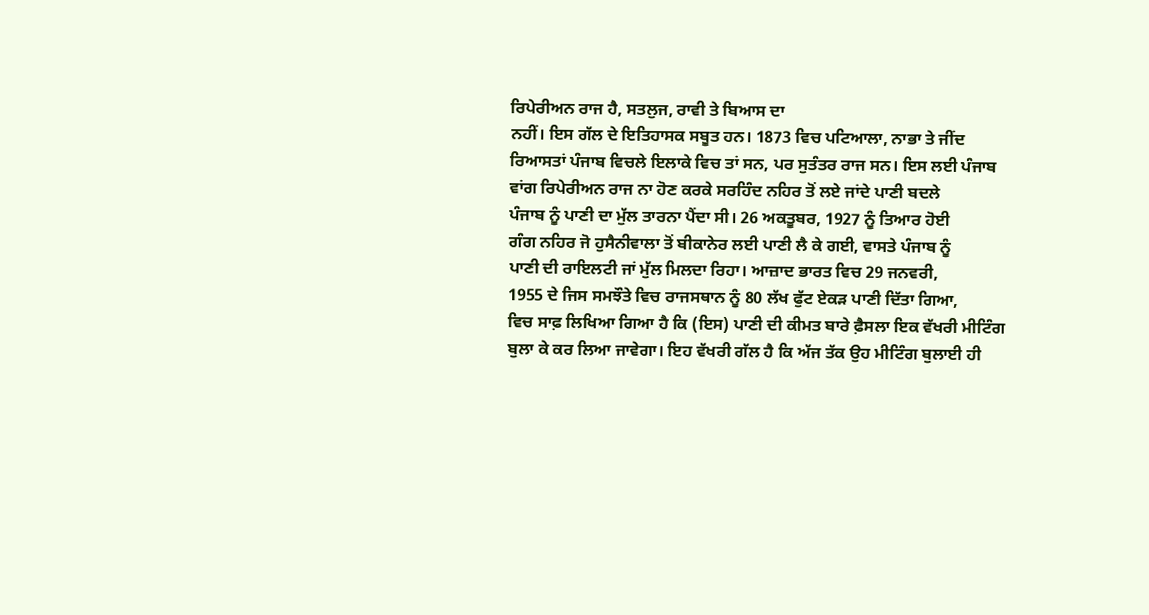ਰਿਪੇਰੀਅਨ ਰਾਜ ਹੈ, ਸਤਲੁਜ, ਰਾਵੀ ਤੇ ਬਿਆਸ ਦਾ
ਨਹੀਂ। ਇਸ ਗੱਲ ਦੇ ਇਤਿਹਾਸਕ ਸਬੂਤ ਹਨ। 1873 ਵਿਚ ਪਟਿਆਲਾ, ਨਾਭਾ ਤੇ ਜੀਂਦ
ਰਿਆਸਤਾਂ ਪੰਜਾਬ ਵਿਚਲੇ ਇਲਾਕੇ ਵਿਚ ਤਾਂ ਸਨ, ਪਰ ਸੁਤੰਤਰ ਰਾਜ ਸਨ। ਇਸ ਲਈ ਪੰਜਾਬ
ਵਾਂਗ ਰਿਪੇਰੀਅਨ ਰਾਜ ਨਾ ਹੋਣ ਕਰਕੇ ਸਰਹਿੰਦ ਨਹਿਰ ਤੋਂ ਲਏ ਜਾਂਦੇ ਪਾਣੀ ਬਦਲੇ
ਪੰਜਾਬ ਨੂੰ ਪਾਣੀ ਦਾ ਮੁੱਲ ਤਾਰਨਾ ਪੈਂਦਾ ਸੀ। 26 ਅਕਤੂਬਰ, 1927 ਨੂੰ ਤਿਆਰ ਹੋਈ
ਗੰਗ ਨਹਿਰ ਜੋ ਹੁਸੈਨੀਵਾਲਾ ਤੋਂ ਬੀਕਾਨੇਰ ਲਈ ਪਾਣੀ ਲੈ ਕੇ ਗਈ, ਵਾਸਤੇ ਪੰਜਾਬ ਨੂੰ
ਪਾਣੀ ਦੀ ਰਾਇਲਟੀ ਜਾਂ ਮੁੱਲ ਮਿਲਦਾ ਰਿਹਾ। ਆਜ਼ਾਦ ਭਾਰਤ ਵਿਚ 29 ਜਨਵਰੀ,
1955 ਦੇ ਜਿਸ ਸਮਝੌਤੇ ਵਿਚ ਰਾਜਸਥਾਨ ਨੂੰ 80 ਲੱਖ ਫੁੱਟ ਏਕੜ ਪਾਣੀ ਦਿੱਤਾ ਗਿਆ,
ਵਿਚ ਸਾਫ਼ ਲਿਖਿਆ ਗਿਆ ਹੈ ਕਿ (ਇਸ) ਪਾਣੀ ਦੀ ਕੀਮਤ ਬਾਰੇ ਫ਼ੈਸਲਾ ਇਕ ਵੱਖਰੀ ਮੀਟਿੰਗ
ਬੁਲਾ ਕੇ ਕਰ ਲਿਆ ਜਾਵੇਗਾ। ਇਹ ਵੱਖਰੀ ਗੱਲ ਹੈ ਕਿ ਅੱਜ ਤੱਕ ਉਹ ਮੀਟਿੰਗ ਬੁਲਾਈ ਹੀ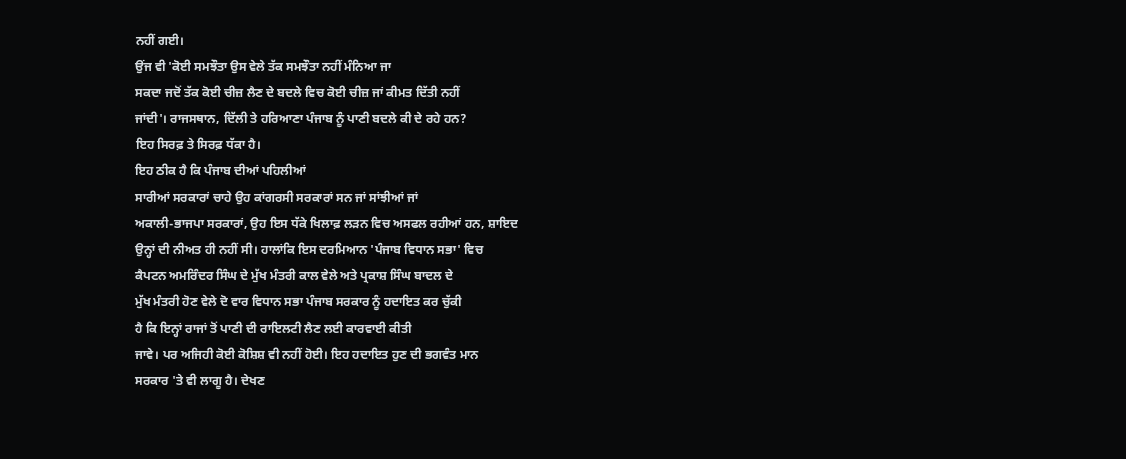ਨਹੀਂ ਗਈ।
ਉਂਜ ਵੀ 'ਕੋਈ ਸਮਝੌਤਾ ਉਸ ਵੇਲੇ ਤੱਕ ਸਮਝੌਤਾ ਨਹੀਂ ਮੰਨਿਆ ਜਾ
ਸਕਦਾ ਜਦੋਂ ਤੱਕ ਕੋਈ ਚੀਜ਼ ਲੈਣ ਦੇ ਬਦਲੇ ਵਿਚ ਕੋਈ ਚੀਜ਼ ਜਾਂ ਕੀਮਤ ਦਿੱਤੀ ਨਹੀਂ
ਜਾਂਦੀ'। ਰਾਜਸਥਾਨ, ਦਿੱਲੀ ਤੇ ਹਰਿਆਣਾ ਪੰਜਾਬ ਨੂੰ ਪਾਣੀ ਬਦਲੇ ਕੀ ਦੇ ਰਹੇ ਹਨ?
ਇਹ ਸਿਰਫ਼ ਤੇ ਸਿਰਫ਼ ਧੱਕਾ ਹੈ।
ਇਹ ਠੀਕ ਹੈ ਕਿ ਪੰਜਾਬ ਦੀਆਂ ਪਹਿਲੀਆਂ
ਸਾਰੀਆਂ ਸਰਕਾਰਾਂ ਚਾਹੇ ਉਹ ਕਾਂਗਰਸੀ ਸਰਕਾਰਾਂ ਸਨ ਜਾਂ ਸਾਂਝੀਆਂ ਜਾਂ
ਅਕਾਲੀ-ਭਾਜਪਾ ਸਰਕਾਰਾਂ, ਉਹ ਇਸ ਧੱਕੇ ਖਿਲਾਫ਼ ਲੜਨ ਵਿਚ ਅਸਫਲ ਰਹੀਆਂ ਹਨ, ਸ਼ਾਇਦ
ਉਨ੍ਹਾਂ ਦੀ ਨੀਅਤ ਹੀ ਨਹੀਂ ਸੀ। ਹਾਲਾਂਕਿ ਇਸ ਦਰਮਿਆਨ 'ਪੰਜਾਬ ਵਿਧਾਨ ਸਭਾ' ਵਿਚ
ਕੈਪਟਨ ਅਮਰਿੰਦਰ ਸਿੰਘ ਦੇ ਮੁੱਖ ਮੰਤਰੀ ਕਾਲ ਵੇਲੇ ਅਤੇ ਪ੍ਰਕਾਸ਼ ਸਿੰਘ ਬਾਦਲ ਦੇ
ਮੁੱਖ ਮੰਤਰੀ ਹੋਣ ਵੇਲੇ ਦੋ ਵਾਰ ਵਿਧਾਨ ਸਭਾ ਪੰਜਾਬ ਸਰਕਾਰ ਨੂੰ ਹਦਾਇਤ ਕਰ ਚੁੱਕੀ
ਹੈ ਕਿ ਇਨ੍ਹਾਂ ਰਾਜਾਂ ਤੋਂ ਪਾਣੀ ਦੀ ਰਾਇਲਟੀ ਲੈਣ ਲਈ ਕਾਰਵਾਈ ਕੀਤੀ
ਜਾਵੇ। ਪਰ ਅਜਿਹੀ ਕੋਈ ਕੋਸ਼ਿਸ਼ ਵੀ ਨਹੀਂ ਹੋਈ। ਇਹ ਹਦਾਇਤ ਹੁਣ ਦੀ ਭਗਵੰਤ ਮਾਨ
ਸਰਕਾਰ 'ਤੇ ਵੀ ਲਾਗੂ ਹੈ। ਦੇਖਣ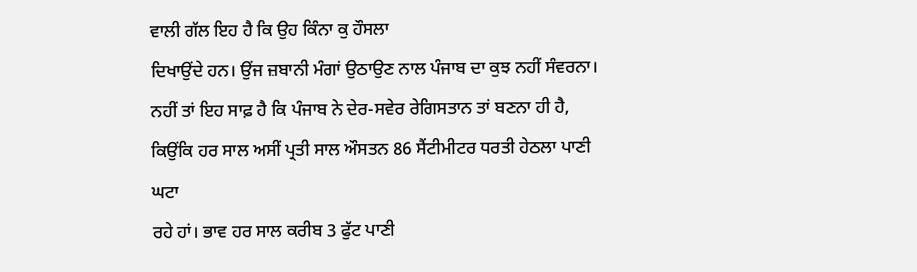ਵਾਲੀ ਗੱਲ ਇਹ ਹੈ ਕਿ ਉਹ ਕਿੰਨਾ ਕੁ ਹੌਸਲਾ
ਦਿਖਾਉਂਦੇ ਹਨ। ਉਂਜ ਜ਼ਬਾਨੀ ਮੰਗਾਂ ਉਠਾਉਣ ਨਾਲ ਪੰਜਾਬ ਦਾ ਕੁਝ ਨਹੀਂ ਸੰਵਰਨਾ।
ਨਹੀਂ ਤਾਂ ਇਹ ਸਾਫ਼ ਹੈ ਕਿ ਪੰਜਾਬ ਨੇ ਦੇਰ-ਸਵੇਰ ਰੇਗਿਸਤਾਨ ਤਾਂ ਬਣਨਾ ਹੀ ਹੈ,
ਕਿਉਂਕਿ ਹਰ ਸਾਲ ਅਸੀਂ ਪ੍ਰਤੀ ਸਾਲ ਔਸਤਨ 86 ਸੈਂਟੀਮੀਟਰ ਧਰਤੀ ਹੇਠਲਾ ਪਾਣੀ ਘਟਾ
ਰਹੇ ਹਾਂ। ਭਾਵ ਹਰ ਸਾਲ ਕਰੀਬ 3 ਫੁੱਟ ਪਾਣੀ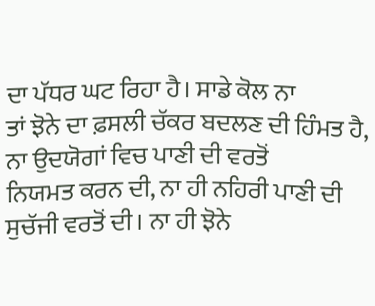ਦਾ ਪੱਧਰ ਘਟ ਰਿਹਾ ਹੈ। ਸਾਡੇ ਕੋਲ ਨਾ
ਤਾਂ ਝੋਨੇ ਦਾ ਫ਼ਸਲੀ ਚੱਕਰ ਬਦਲਣ ਦੀ ਹਿੰਮਤ ਹੈ, ਨਾ ਉਦਯੋਗਾਂ ਵਿਚ ਪਾਣੀ ਦੀ ਵਰਤੋਂ
ਨਿਯਮਤ ਕਰਨ ਦੀ, ਨਾ ਹੀ ਨਹਿਰੀ ਪਾਣੀ ਦੀ ਸੁਚੱਜੀ ਵਰਤੋਂ ਦੀ। ਨਾ ਹੀ ਝੋਨੇ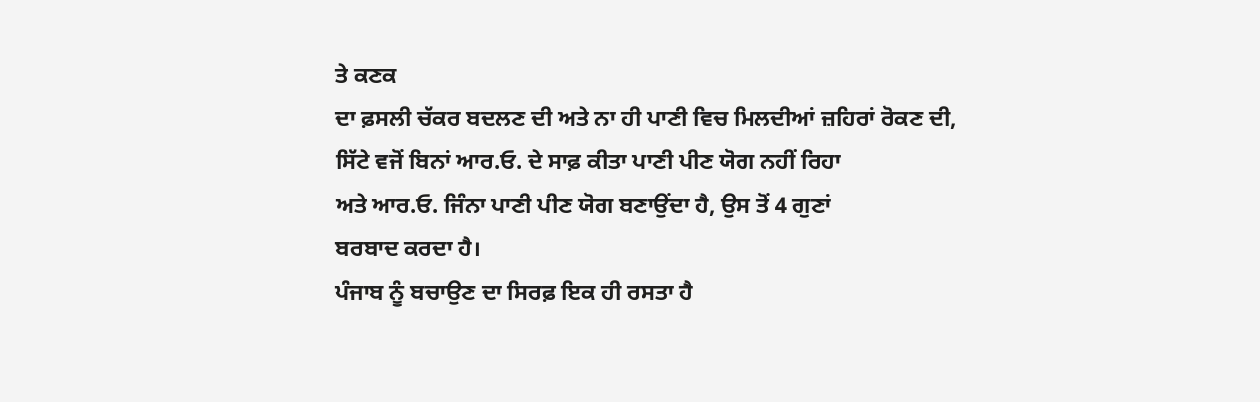ਤੇ ਕਣਕ
ਦਾ ਫ਼ਸਲੀ ਚੱਕਰ ਬਦਲਣ ਦੀ ਅਤੇ ਨਾ ਹੀ ਪਾਣੀ ਵਿਚ ਮਿਲਦੀਆਂ ਜ਼ਹਿਰਾਂ ਰੋਕਣ ਦੀ,
ਸਿੱਟੇ ਵਜੋਂ ਬਿਨਾਂ ਆਰ.ਓ. ਦੇ ਸਾਫ਼ ਕੀਤਾ ਪਾਣੀ ਪੀਣ ਯੋਗ ਨਹੀਂ ਰਿਹਾ
ਅਤੇ ਆਰ.ਓ. ਜਿੰਨਾ ਪਾਣੀ ਪੀਣ ਯੋਗ ਬਣਾਉਂਦਾ ਹੈ, ਉਸ ਤੋਂ 4 ਗੁਣਾਂ
ਬਰਬਾਦ ਕਰਦਾ ਹੈ।
ਪੰਜਾਬ ਨੂੰ ਬਚਾਉਣ ਦਾ ਸਿਰਫ਼ ਇਕ ਹੀ ਰਸਤਾ ਹੈ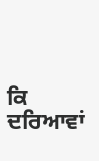ਕਿ
ਦਰਿਆਵਾਂ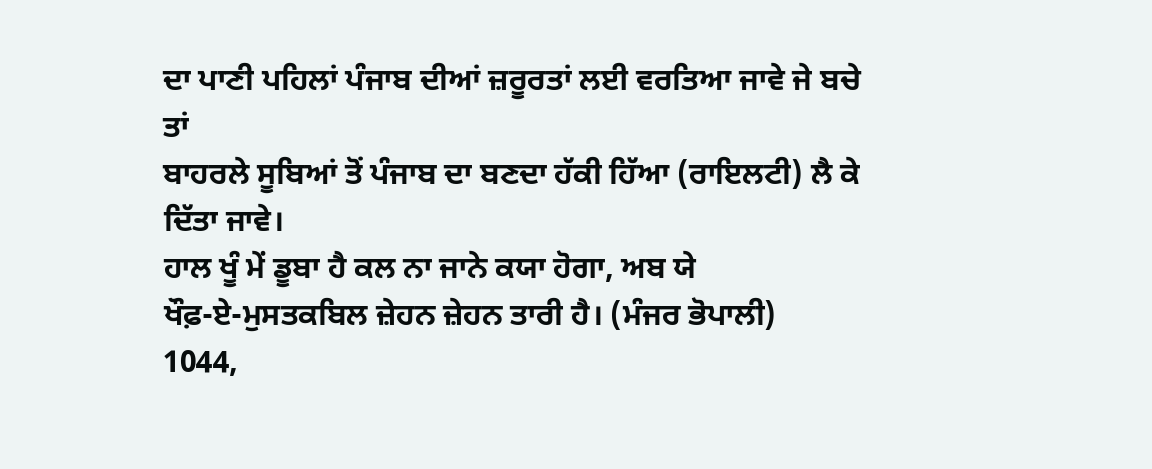ਦਾ ਪਾਣੀ ਪਹਿਲਾਂ ਪੰਜਾਬ ਦੀਆਂ ਜ਼ਰੂਰਤਾਂ ਲਈ ਵਰਤਿਆ ਜਾਵੇ ਜੇ ਬਚੇ ਤਾਂ
ਬਾਹਰਲੇ ਸੂਬਿਆਂ ਤੋਂ ਪੰਜਾਬ ਦਾ ਬਣਦਾ ਹੱਕੀ ਹਿੱਆ (ਰਾਇਲਟੀ) ਲੈ ਕੇ ਦਿੱਤਾ ਜਾਵੇ।
ਹਾਲ ਖੂੰ ਮੇਂ ਡੂਬਾ ਹੈ ਕਲ ਨਾ ਜਾਨੇ ਕਯਾ ਹੋਗਾ, ਅਬ ਯੇ
ਖੌਫ਼-ਏ-ਮੁਸਤਕਬਿਲ ਜ਼ੇਹਨ ਜ਼ੇਹਨ ਤਾਰੀ ਹੈ। (ਮੰਜਰ ਭੋਪਾਲੀ)
1044,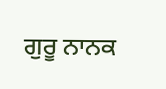ਗੁਰੂ ਨਾਨਕ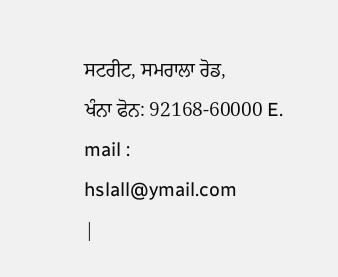ਸਟਰੀਟ, ਸਮਰਾਲਾ ਰੋਡ,
ਖੰਨਾ ਫੋਨ: 92168-60000 E. mail :
hslall@ymail.com
|